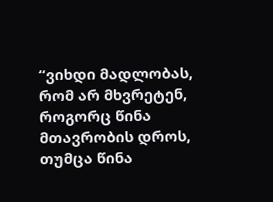“ვიხდი მადლობას, რომ არ მხვრეტენ, როგორც წინა მთავრობის დროს, თუმცა წინა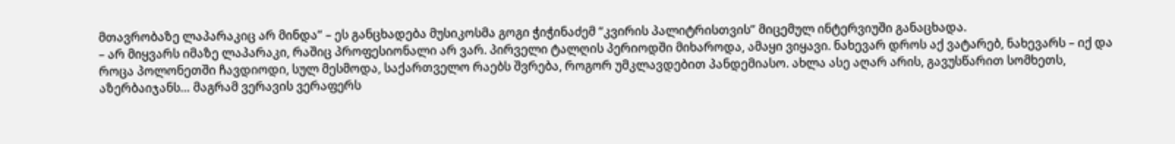მთავრობაზე ლაპარაკიც არ მინდა” – ეს განცხადება მუსიკოსმა გოგი ჭიჭინაძემ “კვირის პალიტრისთვის” მიცემულ ინტერვიუში განაცხადა.
– არ მიყვარს იმაზე ლაპარაკი, რაშიც პროფესიონალი არ ვარ. პირველი ტალღის პერიოდში მიხაროდა, ამაყი ვიყავი. ნახევარ დროს აქ ვატარებ, ნახევარს – იქ და როცა პოლონეთში ჩავდიოდი, სულ მესმოდა, საქართველო რაებს შვრება, როგორ უმკლავდებით პანდემიასო. ახლა ასე აღარ არის, გავუსწარით სომხეთს, აზერბაიჯანს… მაგრამ ვერავის ვერაფერს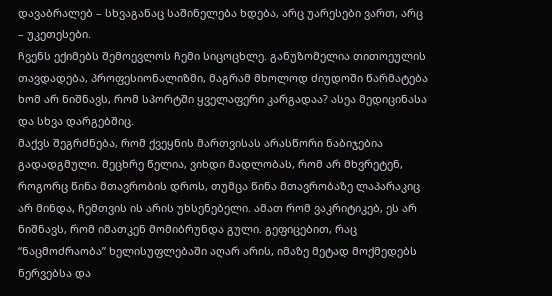დავაბრალებ – სხვაგანაც საშინელება ხდება, არც უარესები ვართ, არც – უკეთესები.
ჩვენს ექიმებს შემოევლოს ჩემი სიცოცხლე. განუზომელია თითოეულის თავდადება, პროფესიონალიზმი, მაგრამ მხოლოდ ძიუდოში წარმატება ხომ არ ნიშნავს, რომ სპორტში ყველაფერი კარგადაა? ასეა მედიცინასა და სხვა დარგებშიც.
მაქვს შეგრძნება, რომ ქვეყნის მართვისას არასწორი ნაბიჯებია გადადგმული. მეცხრე წელია, ვიხდი მადლობას, რომ არ მხვრეტენ, როგორც წინა მთავრობის დროს, თუმცა წინა მთავრობაზე ლაპარაკიც არ მინდა, ჩემთვის ის არის უხსენებელი. ამათ რომ ვაკრიტიკებ, ეს არ ნიშნავს, რომ იმათკენ მომიბრუნდა გული. გეფიცებით, რაც “ნაცმოძრაობა” ხელისუფლებაში აღარ არის, იმაზე მეტად მოქმედებს ნერვებსა და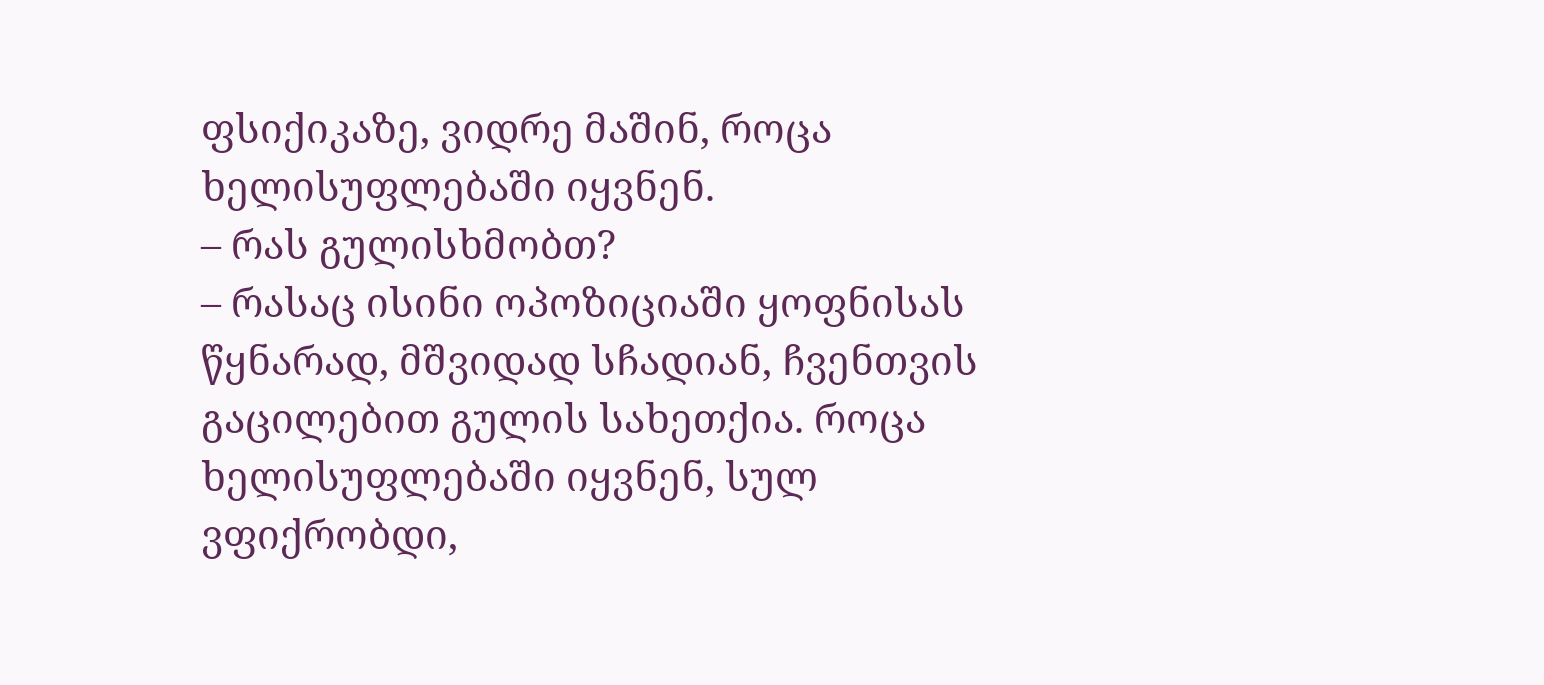ფსიქიკაზე, ვიდრე მაშინ, როცა ხელისუფლებაში იყვნენ.
– რას გულისხმობთ?
– რასაც ისინი ოპოზიციაში ყოფნისას წყნარად, მშვიდად სჩადიან, ჩვენთვის გაცილებით გულის სახეთქია. როცა ხელისუფლებაში იყვნენ, სულ ვფიქრობდი,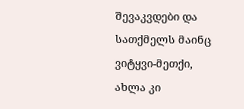შევაკვდები და სათქმელს მაინც ვიტყვი-მეთქი, ახლა კი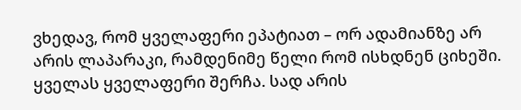ვხედავ, რომ ყველაფერი ეპატიათ – ორ ადამიანზე არ არის ლაპარაკი, რამდენიმე წელი რომ ისხდნენ ციხეში. ყველას ყველაფერი შერჩა. სად არის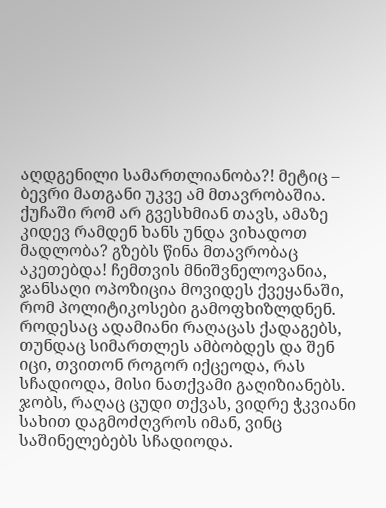აღდგენილი სამართლიანობა?! მეტიც – ბევრი მათგანი უკვე ამ მთავრობაშია. ქუჩაში რომ არ გვესხმიან თავს, ამაზე კიდევ რამდენ ხანს უნდა ვიხადოთ მადლობა? გზებს წინა მთავრობაც აკეთებდა! ჩემთვის მნიშვნელოვანია, ჯანსაღი ოპოზიცია მოვიდეს ქვეყანაში, რომ პოლიტიკოსები გამოფხიზლდნენ.
როდესაც ადამიანი რაღაცას ქადაგებს, თუნდაც სიმართლეს ამბობდეს და შენ იცი, თვითონ როგორ იქცეოდა, რას სჩადიოდა, მისი ნათქვამი გაღიზიანებს. ჯობს, რაღაც ცუდი თქვას, ვიდრე ჭკვიანი სახით დაგმოძღვროს იმან, ვინც საშინელებებს სჩადიოდა.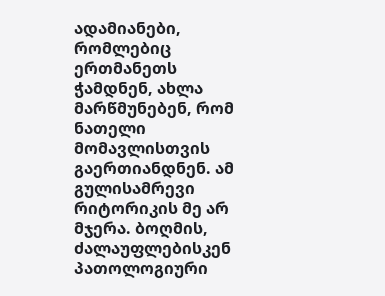ადამიანები, რომლებიც ერთმანეთს ჭამდნენ, ახლა მარწმუნებენ, რომ ნათელი მომავლისთვის გაერთიანდნენ. ამ გულისამრევი რიტორიკის მე არ მჯერა. ბოღმის, ძალაუფლებისკენ პათოლოგიური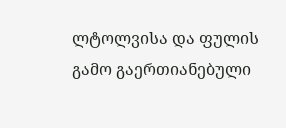ლტოლვისა და ფულის გამო გაერთიანებული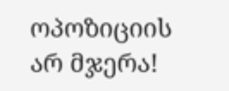ოპოზიციის არ მჯერა!